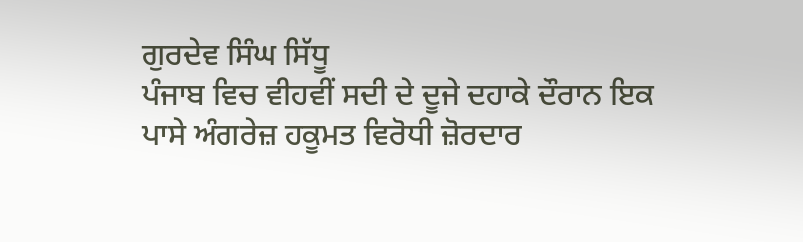ਗੁਰਦੇਵ ਸਿੰਘ ਸਿੱਧੂ
ਪੰਜਾਬ ਵਿਚ ਵੀਹਵੀਂ ਸਦੀ ਦੇ ਦੂਜੇ ਦਹਾਕੇ ਦੌਰਾਨ ਇਕ ਪਾਸੇ ਅੰਗਰੇਜ਼ ਹਕੂਮਤ ਵਿਰੋਧੀ ਜ਼ੋਰਦਾਰ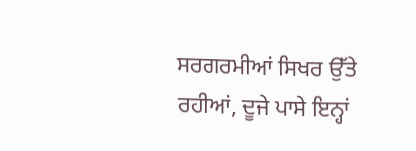ਸਰਗਰਮੀਆਂ ਸਿਖਰ ਉੱਤੇ ਰਹੀਆਂ, ਦੂਜੇ ਪਾਸੇ ਇਨ੍ਹਾਂ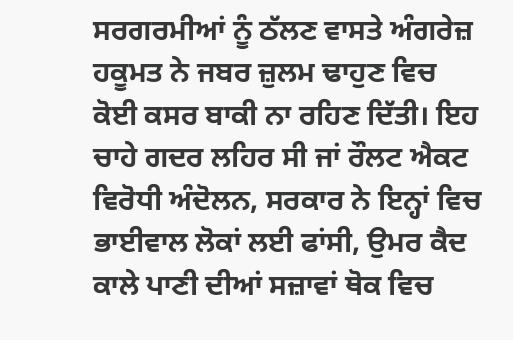ਸਰਗਰਮੀਆਂ ਨੂੰ ਠੱਲਣ ਵਾਸਤੇ ਅੰਗਰੇਜ਼ ਹਕੂਮਤ ਨੇ ਜਬਰ ਜ਼ੁਲਮ ਢਾਹੁਣ ਵਿਚ ਕੋਈ ਕਸਰ ਬਾਕੀ ਨਾ ਰਹਿਣ ਦਿੱਤੀ। ਇਹ ਚਾਹੇ ਗਦਰ ਲਹਿਰ ਸੀ ਜਾਂ ਰੌਲਟ ਐਕਟ ਵਿਰੋਧੀ ਅੰਦੋਲਨ, ਸਰਕਾਰ ਨੇ ਇਨ੍ਹਾਂ ਵਿਚ ਭਾਈਵਾਲ ਲੋਕਾਂ ਲਈ ਫਾਂਸੀ, ਉਮਰ ਕੈਦ ਕਾਲੇ ਪਾਣੀ ਦੀਆਂ ਸਜ਼ਾਵਾਂ ਥੋਕ ਵਿਚ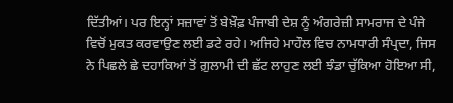ਦਿੱਤੀਆਂ। ਪਰ ਇਨ੍ਹਾਂ ਸਜ਼ਾਵਾਂ ਤੋਂ ਬੇਖ਼ੌਫ਼ ਪੰਜਾਬੀ ਦੇਸ਼ ਨੂੰ ਅੰਗਰੇਜ਼ੀ ਸਾਮਰਾਜ ਦੇ ਪੰਜੇ ਵਿਚੋਂ ਮੁਕਤ ਕਰਵਾਉਣ ਲਈ ਡਟੇ ਰਹੇ। ਅਜਿਹੇ ਮਾਹੌਲ ਵਿਚ ਨਾਮਧਾਰੀ ਸੰਪ੍ਰਦਾ, ਜਿਸ ਨੇ ਪਿਛਲੇ ਛੇ ਦਹਾਕਿਆਂ ਤੋਂ ਗ਼ੁਲਾਮੀ ਦੀ ਛੱਟ ਲਾਹੁਣ ਲਈ ਝੰਡਾ ਚੁੱਕਿਆ ਹੋਇਆ ਸੀ,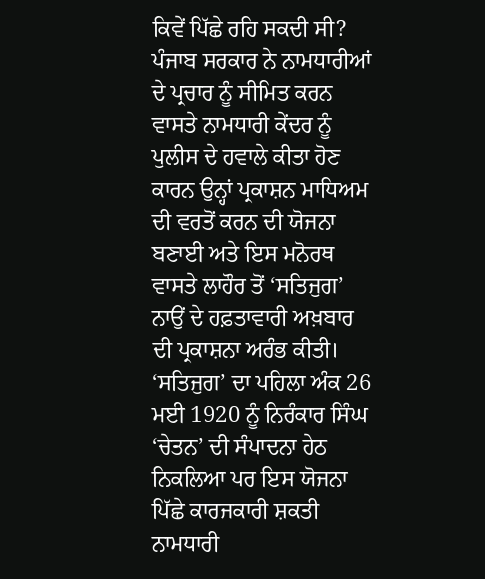ਕਿਵੇਂ ਪਿੱਛੇ ਰਹਿ ਸਕਦੀ ਸੀ? ਪੰਜਾਬ ਸਰਕਾਰ ਨੇ ਨਾਮਧਾਰੀਆਂ ਦੇ ਪ੍ਰਚਾਰ ਨੂੰ ਸੀਮਿਤ ਕਰਨ ਵਾਸਤੇ ਨਾਮਧਾਰੀ ਕੇਂਦਰ ਨੂੰ ਪੁਲੀਸ ਦੇ ਹਵਾਲੇ ਕੀਤਾ ਹੋਣ ਕਾਰਨ ਉਨ੍ਹਾਂ ਪ੍ਰਕਾਸ਼ਨ ਮਾਧਿਅਮ ਦੀ ਵਰਤੋਂ ਕਰਨ ਦੀ ਯੋਜਨਾ ਬਣਾਈ ਅਤੇ ਇਸ ਮਨੋਰਥ ਵਾਸਤੇ ਲਾਹੌਰ ਤੋਂ ‘ਸਤਿਜੁਗ’ ਨਾਉਂ ਦੇ ਹਫ਼ਤਾਵਾਰੀ ਅਖ਼ਬਾਰ ਦੀ ਪ੍ਰਕਾਸ਼ਨਾ ਅਰੰਭ ਕੀਤੀ। ‘ਸਤਿਜੁਗ’ ਦਾ ਪਹਿਲਾ ਅੰਕ 26 ਮਈ 1920 ਨੂੰ ਨਿਰੰਕਾਰ ਸਿੰਘ ‘ਚੇਤਨ’ ਦੀ ਸੰਪਾਦਨਾ ਹੇਠ ਨਿਕਲਿਆ ਪਰ ਇਸ ਯੋਜਨਾ ਪਿੱਛੇ ਕਾਰਜਕਾਰੀ ਸ਼ਕਤੀ ਨਾਮਧਾਰੀ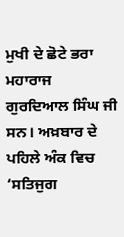ਮੁਖੀ ਦੇ ਛੋਟੇ ਭਰਾ ਮਹਾਰਾਜ ਗੁਰਦਿਆਲ ਸਿੰਘ ਜੀ ਸਨ। ਅਖ਼ਬਾਰ ਦੇ ਪਹਿਲੇ ਅੰਕ ਵਿਚ ‘ਸਤਿਜੁਗ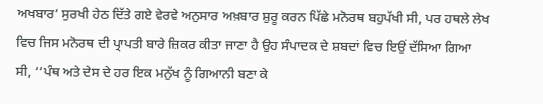ਅਖਬਾਰ’ ਸੁਰਖੀ ਹੇਠ ਦਿੱਤੇ ਗਏ ਵੇਰਵੇ ਅਨੁਸਾਰ ਅਖ਼ਬਾਰ ਸ਼ੁਰੂ ਕਰਨ ਪਿੱਛੇ ਮਨੋਰਥ ਬਹੁਪੱਖੀ ਸੀ, ਪਰ ਹਥਲੇ ਲੇਖ ਵਿਚ ਜਿਸ ਮਨੋਰਥ ਦੀ ਪ੍ਰਾਪਤੀ ਬਾਰੇ ਜ਼ਿਕਰ ਕੀਤਾ ਜਾਣਾ ਹੈ ਉਹ ਸੰਪਾਦਕ ਦੇ ਸ਼ਬਦਾਂ ਵਿਚ ਇਉਂ ਦੱਸਿਆ ਗਿਆ ਸੀ, ‘‘ਪੰਥ ਅਤੇ ਦੇਸ ਦੇ ਹਰ ਇਕ ਮਨੁੱਖ ਨੂੰ ਗਿਆਨੀ ਬਣਾ ਕੇ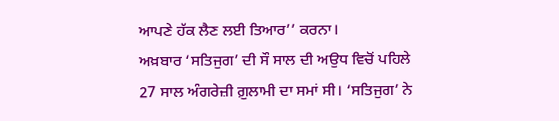ਆਪਣੇ ਹੱਕ ਲੈਣ ਲਈ ਤਿਆਰ’’ ਕਰਨਾ।
ਅਖ਼ਬਾਰ ‘ਸਤਿਜੁਗ’ ਦੀ ਸੌ ਸਾਲ ਦੀ ਅਉਧ ਵਿਚੋਂ ਪਹਿਲੇ 27 ਸਾਲ ਅੰਗਰੇਜ਼ੀ ਗ਼ੁਲਾਮੀ ਦਾ ਸਮਾਂ ਸੀ। ‘ਸਤਿਜੁਗ’ ਨੇ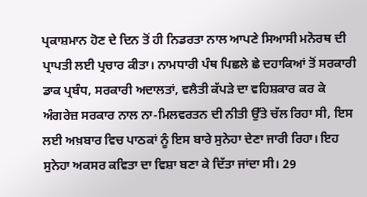ਪ੍ਰਕਾਸ਼ਮਾਨ ਹੋਣ ਦੇ ਦਿਨ ਤੋਂ ਹੀ ਨਿਡਰਤਾ ਨਾਲ ਆਪਣੇ ਸਿਆਸੀ ਮਨੋਰਥ ਦੀ ਪ੍ਰਾਪਤੀ ਲਈ ਪ੍ਰਚਾਰ ਕੀਤਾ। ਨਾਮਧਾਰੀ ਪੰਥ ਪਿਛਲੇ ਛੇ ਦਹਾਕਿਆਂ ਤੋਂ ਸਰਕਾਰੀ ਡਾਕ ਪ੍ਰਬੰਧ, ਸਰਕਾਰੀ ਅਦਾਲਤਾਂ, ਵਲੈਤੀ ਕੱਪੜੇ ਦਾ ਵਹਿਸ਼ਕਾਰ ਕਰ ਕੇ ਅੰਗਰੇਜ਼ ਸਰਕਾਰ ਨਾਲ ਨਾ-ਮਿਲਵਰਤਨ ਦੀ ਨੀਤੀ ਉੱਤੇ ਚੱਲ ਰਿਹਾ ਸੀ, ਇਸ ਲਈ ਅਖ਼ਬਾਰ ਵਿਚ ਪਾਠਕਾਂ ਨੂੰ ਇਸ ਬਾਰੇ ਸੁਨੇਹਾ ਦੇਣਾ ਜਾਰੀ ਰਿਹਾ। ਇਹ ਸੁਨੇਹਾ ਅਕਸਰ ਕਵਿਤਾ ਦਾ ਵਿਸ਼ਾ ਬਣਾ ਕੇ ਦਿੱਤਾ ਜਾਂਦਾ ਸੀ। 29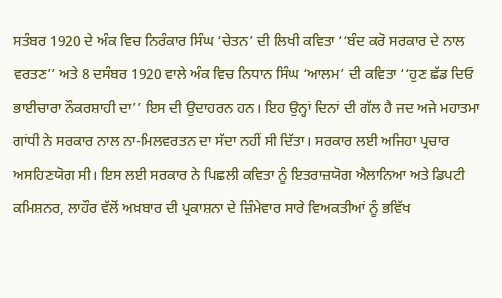ਸਤੰਬਰ 1920 ਦੇ ਅੰਕ ਵਿਚ ਨਿਰੰਕਾਰ ਸਿੰਘ ‘ਚੇਤਨ’ ਦੀ ਲਿਖੀ ਕਵਿਤਾ ‘‘ਬੰਦ ਕਰੋ ਸਰਕਾਰ ਦੇ ਨਾਲ ਵਰਤਣ’’ ਅਤੇ 8 ਦਸੰਬਰ 1920 ਵਾਲੇ ਅੰਕ ਵਿਚ ਨਿਧਾਨ ਸਿੰਘ ‘ਆਲਮ’ ਦੀ ਕਵਿਤਾ ‘‘ਹੁਣ ਛੱਡ ਦਿਓ ਭਾਈਚਾਰਾ ਨੌਕਰਸ਼ਾਹੀ ਦਾ’’ ਇਸ ਦੀ ਉਦਾਹਰਨ ਹਨ। ਇਹ ਉਨ੍ਹਾਂ ਦਿਨਾਂ ਦੀ ਗੱਲ ਹੈ ਜਦ ਅਜੇ ਮਹਾਤਮਾ ਗਾਂਧੀ ਨੇ ਸਰਕਾਰ ਨਾਲ ਨਾ-ਮਿਲਵਰਤਨ ਦਾ ਸੱਦਾ ਨਹੀਂ ਸੀ ਦਿੱਤਾ। ਸਰਕਾਰ ਲਈ ਅਜਿਹਾ ਪ੍ਰਚਾਰ ਅਸਹਿਣਯੋਗ ਸੀ। ਇਸ ਲਈ ਸਰਕਾਰ ਨੇ ਪਿਛਲੀ ਕਵਿਤਾ ਨੂੰ ਇਤਰਾਜ਼ਯੋਗ ਐਲਾਨਿਆ ਅਤੇ ਡਿਪਟੀ ਕਮਿਸ਼ਨਰ, ਲਾਹੌਰ ਵੱਲੋਂ ਅਖ਼ਬਾਰ ਦੀ ਪ੍ਰਕਾਸ਼ਨਾ ਦੇ ਜ਼ਿੰਮੇਵਾਰ ਸਾਰੇ ਵਿਅਕਤੀਆਂ ਨੂੰ ਭਵਿੱਖ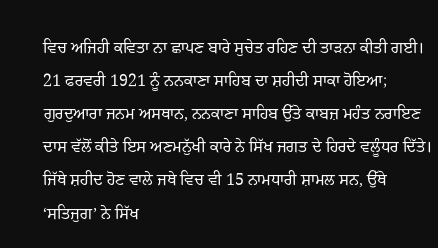ਵਿਚ ਅਜਿਹੀ ਕਵਿਤਾ ਨਾ ਛਾਪਣ ਬਾਰੇ ਸੁਚੇਤ ਰਹਿਣ ਦੀ ਤਾੜਨਾ ਕੀਤੀ ਗਈ। 21 ਫਰਵਰੀ 1921 ਨੂੰ ਨਨਕਾਣਾ ਸਾਹਿਬ ਦਾ ਸ਼ਹੀਦੀ ਸਾਕਾ ਹੋਇਆ; ਗੁਰਦੁਆਰਾ ਜਨਮ ਅਸਥਾਨ, ਨਨਕਾਣਾ ਸਾਹਿਬ ਉੱਤੇ ਕਾਬਜ਼ ਮਹੰਤ ਨਰਾਇਣ ਦਾਸ ਵੱਲੋਂ ਕੀਤੇ ਇਸ ਅਣਮਨੁੱਖੀ ਕਾਰੇ ਨੇ ਸਿੱਖ ਜਗਤ ਦੇ ਹਿਰਦੇ ਵਲੂੰਧਰ ਦਿੱਤੇ। ਜਿੱਥੇ ਸ਼ਹੀਦ ਹੋਣ ਵਾਲੇ ਜਥੇ ਵਿਚ ਵੀ 15 ਨਾਮਧਾਰੀ ਸ਼ਾਮਲ ਸਨ, ਉੱਥੇ ‘ਸਤਿਜੁਗ’ ਨੇ ਸਿੱਖ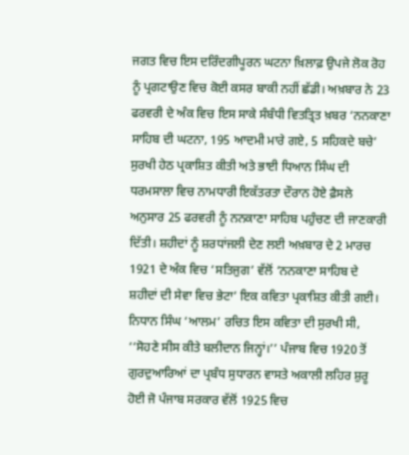ਜਗਤ ਵਿਚ ਇਸ ਦਰਿੰਦਗੀਪੂਰਨ ਘਟਨਾ ਖ਼ਿਲਾਫ਼ ਉਪਜੇ ਲੋਕ ਰੋਹ ਨੂੰ ਪ੍ਰਗਟਾਉਣ ਵਿਚ ਕੋਈ ਕਸਰ ਬਾਕੀ ਨਹੀਂ ਛੱਡੀ। ਅਖ਼ਬਾਰ ਨੇ 23 ਫਰਵਰੀ ਦੇ ਅੰਕ ਵਿਚ ਇਸ ਸਾਕੇ ਸੰਬੰਧੀ ਵਿਤਤ੍ਰਿਤ ਖ਼ਬਰ ‘ਨਨਕਾਣਾ ਸਾਹਿਬ ਦੀ ਘਟਨਾ, 195 ਆਦਮੀ ਮਾਰੇ ਗਏ, 5 ਸਹਿਕਦੇ ਬਚੇ’ ਸੁਰਖੀ ਹੇਠ ਪ੍ਰਕਾਸ਼ਿਤ ਕੀਤੀ ਅਤੇ ਭਾਈ ਧਿਆਨ ਸਿੰਘ ਦੀ ਧਰਮਸਾਲਾ ਵਿਚ ਨਾਮਧਾਰੀ ਇਕੱਤਰਤਾ ਦੌਰਾਨ ਹੋਏ ਫ਼ੈਸਲੇ ਅਨੁਸਾਰ 25 ਫਰਵਰੀ ਨੂੰ ਨਨਕਾਣਾ ਸਾਹਿਬ ਪਹੁੰਚਣ ਦੀ ਜਾਣਕਾਰੀ ਦਿੱਤੀ। ਸ਼ਹੀਦਾਂ ਨੂੰ ਸ਼ਰਧਾਂਜਲੀ ਦੇਣ ਲਈ ਅਖ਼ਬਾਰ ਦੇ 2 ਮਾਰਚ 1921 ਦੇ ਅੰਕ ਵਿਚ ‘ਸਤਿਜੁਗ’ ਵੱਲੋਂ ‘ਨਨਕਾਣਾ ਸਾਹਿਬ ਦੇ ਸ਼ਹੀਦਾਂ ਦੀ ਸੇਵਾ ਵਿਚ ਭੇਟਾ’ ਇਕ ਕਵਿਤਾ ਪ੍ਰਕਾਸ਼ਿਤ ਕੀਤੀ ਗਈ। ਨਿਧਾਨ ਸਿੰਘ ‘ਆਲਮ’ ਰਚਿਤ ਇਸ ਕਵਿਤਾ ਦੀ ਸੁਰਖੀ ਸੀ, ‘‘ਸੋਹਣੇ ਸੀਸ ਕੀਤੇ ਬਲੀਦਾਨ ਜਿਨ੍ਹਾਂ।’’ ਪੰਜਾਬ ਵਿਚ 1920 ਤੋਂ ਗੁਰਦੁਆਰਿਆਂ ਦਾ ਪ੍ਰਬੰਧ ਸੁਧਾਰਨ ਵਾਸਤੇ ਅਕਾਲੀ ਲਹਿਰ ਸ਼ੁਰੂ ਹੋਈ ਜੋ ਪੰਜਾਬ ਸਰਕਾਰ ਵੱਲੋਂ 1925 ਵਿਚ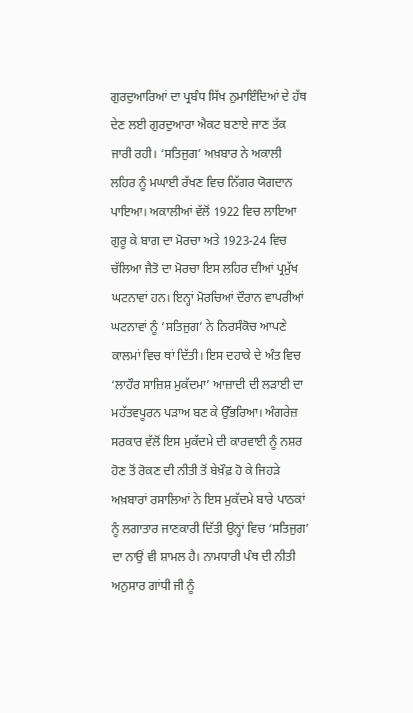ਗੁਰਦੁਆਰਿਆਂ ਦਾ ਪ੍ਰਬੰਧ ਸਿੱਖ ਨੁਮਾਇੰਦਿਆਂ ਦੇ ਹੱਥ ਦੇਣ ਲਈ ਗੁਰਦੁਆਰਾ ਐਕਟ ਬਣਾਏ ਜਾਣ ਤੱਕ ਜਾਰੀ ਰਹੀ। ‘ਸਤਿਜੁਗ’ ਅਖ਼ਬਾਰ ਨੇ ਅਕਾਲੀ ਲਹਿਰ ਨੂੰ ਮਘਾਈ ਰੱਖਣ ਵਿਚ ਨਿੱਗਰ ਯੋਗਦਾਨ ਪਾਇਆ। ਅਕਾਲੀਆਂ ਵੱਲੋਂ 1922 ਵਿਚ ਲਾਇਆ ਗੁਰੂ ਕੇ ਬਾਗ ਦਾ ਮੋਰਚਾ ਅਤੇ 1923-24 ਵਿਚ ਚੱਲਿਆ ਜੈਤੋ ਦਾ ਮੋਰਚਾ ਇਸ ਲਹਿਰ ਦੀਆਂ ਪ੍ਰਮੁੱਖ ਘਟਨਾਵਾਂ ਹਨ। ਇਨ੍ਹਾਂ ਮੋਰਚਿਆਂ ਦੌਰਾਨ ਵਾਪਰੀਆਂ ਘਟਨਾਵਾਂ ਨੂੰ ‘ਸਤਿਜੁਗ’ ਨੇ ਨਿਰਸੰਕੋਚ ਆਪਣੇ ਕਾਲਮਾਂ ਵਿਚ ਥਾਂ ਦਿੱਤੀ। ਇਸ ਦਹਾਕੇ ਦੇ ਅੰਤ ਵਿਚ ‘ਲਾਹੌਰ ਸਾਜ਼ਿਸ਼ ਮੁਕੱਦਮਾ’ ਆਜ਼ਾਦੀ ਦੀ ਲੜਾਈ ਦਾ ਮਹੱਤਵਪੂਰਨ ਪੜਾਅ ਬਣ ਕੇ ਉੱਭਰਿਆ। ਅੰਗਰੇਜ਼ ਸਰਕਾਰ ਵੱਲੋਂ ਇਸ ਮੁਕੱਦਮੇ ਦੀ ਕਾਰਵਾਈ ਨੂੰ ਨਸ਼ਰ ਹੋਣ ਤੋਂ ਰੋਕਣ ਦੀ ਨੀਤੀ ਤੋਂ ਬੇਖ਼ੌਫ਼ ਹੋ ਕੇ ਜਿਹੜੇ ਅਖ਼ਬਾਰਾਂ ਰਸਾਲਿਆਂ ਨੇ ਇਸ ਮੁਕੱਦਮੇ ਬਾਰੇ ਪਾਠਕਾਂ ਨੂੰ ਲਗਾਤਾਰ ਜਾਣਕਾਰੀ ਦਿੱਤੀ ਉਨ੍ਹਾਂ ਵਿਚ ‘ਸਤਿਜੁਗ’ ਦਾ ਨਾਉਂ ਵੀ ਸ਼ਾਮਲ ਹੈ। ਨਾਮਧਾਰੀ ਪੰਥ ਦੀ ਨੀਤੀ ਅਨੁਸਾਰ ਗਾਂਧੀ ਜੀ ਨੂੰ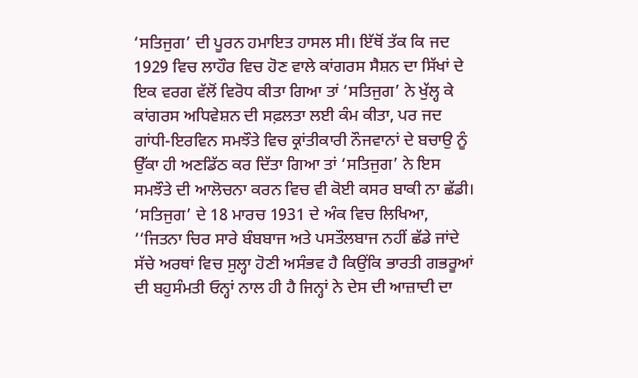‘ਸਤਿਜੁਗ’ ਦੀ ਪੂਰਨ ਹਮਾਇਤ ਹਾਸਲ ਸੀ। ਇੱਥੋਂ ਤੱਕ ਕਿ ਜਦ 1929 ਵਿਚ ਲਾਹੌਰ ਵਿਚ ਹੋਣ ਵਾਲੇ ਕਾਂਗਰਸ ਸੈਸ਼ਨ ਦਾ ਸਿੱਖਾਂ ਦੇ ਇਕ ਵਰਗ ਵੱਲੋਂ ਵਿਰੋਧ ਕੀਤਾ ਗਿਆ ਤਾਂ ‘ਸਤਿਜੁਗ’ ਨੇ ਖੁੱਲ੍ਹ ਕੇ ਕਾਂਗਰਸ ਅਧਿਵੇਸ਼ਨ ਦੀ ਸਫ਼ਲਤਾ ਲਈ ਕੰਮ ਕੀਤਾ, ਪਰ ਜਦ ਗਾਂਧੀ-ਇਰਵਿਨ ਸਮਝੌਤੇ ਵਿਚ ਕ੍ਰਾਂਤੀਕਾਰੀ ਨੌਜਵਾਨਾਂ ਦੇ ਬਚਾਉ ਨੂੰ ਉੱਕਾ ਹੀ ਅਣਡਿੱਠ ਕਰ ਦਿੱਤਾ ਗਿਆ ਤਾਂ ‘ਸਤਿਜੁਗ’ ਨੇ ਇਸ ਸਮਝੌਤੇ ਦੀ ਆਲੋਚਨਾ ਕਰਨ ਵਿਚ ਵੀ ਕੋਈ ਕਸਰ ਬਾਕੀ ਨਾ ਛੱਡੀ। ‘ਸਤਿਜੁਗ’ ਦੇ 18 ਮਾਰਚ 1931 ਦੇ ਅੰਕ ਵਿਚ ਲਿਖਿਆ, ‘‘ਜਿਤਨਾ ਚਿਰ ਸਾਰੇ ਬੰਬਬਾਜ ਅਤੇ ਪਸਤੌਲਬਾਜ ਨਹੀਂ ਛੱਡੇ ਜਾਂਦੇ ਸੱਚੇ ਅਰਥਾਂ ਵਿਚ ਸੁਲ੍ਹਾ ਹੋਣੀ ਅਸੰਭਵ ਹੈ ਕਿਉਂਕਿ ਭਾਰਤੀ ਗਭਰੂਆਂ ਦੀ ਬਹੁਸੰਮਤੀ ਓਨ੍ਹਾਂ ਨਾਲ ਹੀ ਹੈ ਜਿਨ੍ਹਾਂ ਨੇ ਦੇਸ ਦੀ ਆਜ਼ਾਦੀ ਦਾ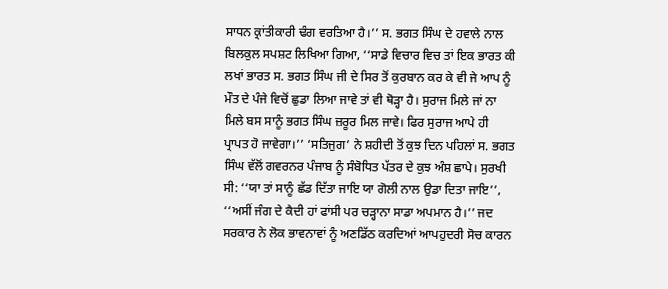ਸਾਧਨ ਕ੍ਰਾਂਤੀਕਾਰੀ ਢੰਗ ਵਰਤਿਆ ਹੈ।’’ ਸ. ਭਗਤ ਸਿੰਘ ਦੇ ਹਵਾਲੇ ਨਾਲ ਬਿਲਕੁਲ ਸਪਸ਼ਟ ਲਿਖਿਆ ਗਿਆ, ‘‘ਸਾਡੇ ਵਿਚਾਰ ਵਿਚ ਤਾਂ ਇਕ ਭਾਰਤ ਕੀ ਲਖਾਂ ਭਾਰਤ ਸ. ਭਗਤ ਸਿੰਘ ਜੀ ਦੇ ਸਿਰ ਤੋਂ ਕੁਰਬਾਨ ਕਰ ਕੇ ਵੀ ਜੇ ਆਪ ਨੂੰ ਮੌਤ ਦੇ ਪੰਜੇ ਵਿਚੋਂ ਛੁਡਾ ਲਿਆ ਜਾਵੇ ਤਾਂ ਵੀ ਥੋੜ੍ਹਾ ਹੈ। ਸੁਰਾਜ ਮਿਲੇ ਜਾਂ ਨਾ ਮਿਲੇ ਬਸ ਸਾਨੂੰ ਭਗਤ ਸਿੰਘ ਜ਼ਰੂਰ ਮਿਲ ਜਾਵੇ। ਫਿਰ ਸੁਰਾਜ ਆਪੇ ਹੀ ਪ੍ਰਾਪਤ ਹੋ ਜਾਵੇਗਾ।’’ ‘ਸਤਿਜੁਗ’ ਨੇ ਸ਼ਹੀਦੀ ਤੋਂ ਕੁਝ ਦਿਨ ਪਹਿਲਾਂ ਸ. ਭਗਤ ਸਿੰਘ ਵੱਲੋਂ ਗਵਰਨਰ ਪੰਜਾਬ ਨੂੰ ਸੰਬੋਧਿਤ ਪੱਤਰ ਦੇ ਕੁਝ ਅੰਸ਼ ਛਾਪੇ। ਸੁਰਖੀ ਸੀ: ‘‘ਯਾ ਤਾਂ ਸਾਨੂੰ ਛੱਡ ਦਿੱਤਾ ਜਾਇ ਯਾ ਗੋਲੀ ਨਾਲ ਉਡਾ ਦਿਤਾ ਜਾਇ’’, ‘‘ਅਸੀਂ ਜੰਗ ਦੇ ਕੈਦੀ ਹਾਂ ਫਾਂਸੀ ਪਰ ਚੜ੍ਹਾਨਾ ਸਾਡਾ ਅਪਮਾਨ ਹੈ।’’ ਜਦ ਸਰਕਾਰ ਨੇ ਲੋਕ ਭਾਵਨਾਵਾਂ ਨੂੰ ਅਣਡਿੱਠ ਕਰਦਿਆਂ ਆਪਹੁਦਰੀ ਸੋਚ ਕਾਰਨ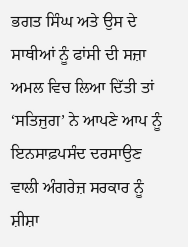ਭਗਤ ਸਿੰਘ ਅਤੇ ਉਸ ਦੇ ਸਾਥੀਆਂ ਨੂੰ ਫਾਂਸੀ ਦੀ ਸਜ਼ਾ ਅਮਲ ਵਿਚ ਲਿਆ ਦਿੱਤੀ ਤਾਂ ‘ਸਤਿਜੁਗ’ ਨੇ ਆਪਣੇ ਆਪ ਨੂੰ ਇਨਸਾਫ਼ਪਸੰਦ ਦਰਸਾਉਣ ਵਾਲੀ ਅੰਗਰੇਜ਼ ਸਰਕਾਰ ਨੂੰ ਸ਼ੀਸ਼ਾ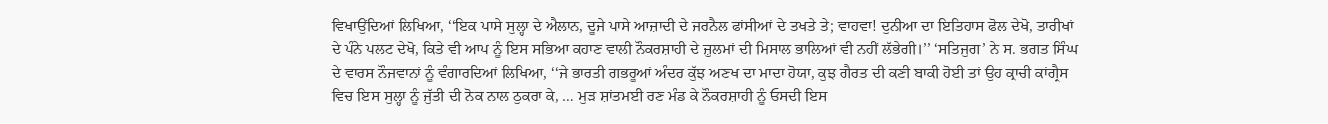ਵਿਖਾਉਂਦਿਆਂ ਲਿਖਿਆ, ‘‘ਇਕ ਪਾਸੇ ਸੁਲ੍ਹਾ ਦੇ ਐਲਾਨ, ਦੂਜੇ ਪਾਸੇ ਆਜ਼ਾਦੀ ਦੇ ਜਰਨੈਲ ਫਾਂਸੀਆਂ ਦੇ ਤਖਤੇ ਤੇ; ਵਾਹਵਾ! ਦੁਨੀਆ ਦਾ ਇਤਿਹਾਸ ਫੋਲ ਦੇਖੋ, ਤਾਰੀਖਾਂ ਦੇ ਪੰਨੇ ਪਲਟ ਦੇਖੋ, ਕਿਤੇ ਵੀ ਆਪ ਨੂੰ ਇਸ ਸਭਿਆ ਕਹਾਣ ਵਾਲੀ ਨੌਕਰਸ਼ਾਹੀ ਦੇ ਜ਼ੁਲਮਾਂ ਦੀ ਮਿਸਾਲ ਭਾਲਿਆਂ ਵੀ ਨਹੀਂ ਲੱਭੇਗੀ।’’ ‘ਸਤਿਜੁਗ’ ਨੇ ਸ. ਭਗਤ ਸਿੰਘ ਦੇ ਵਾਰਸ ਨੌਜਵਾਨਾਂ ਨੂੰ ਵੰਗਾਰਦਿਆਂ ਲਿਖਿਆ, ‘‘ਜੇ ਭਾਰਤੀ ਗਭਰੂਆਂ ਅੰਦਰ ਕੁੱਝ ਅਣਖ ਦਾ ਮਾਦਾ ਹੋਯਾ, ਕੁਝ ਗੈਰਤ ਦੀ ਕਣੀ ਬਾਕੀ ਹੋਈ ਤਾਂ ਉਹ ਕ੍ਰਾਚੀ ਕਾਂਗ੍ਰੈਸ ਵਿਚ ਇਸ ਸੁਲ੍ਹਾ ਨੂੰ ਜੁੱਤੀ ਦੀ ਨੋਕ ਨਾਲ ਠੁਕਰਾ ਕੇ, … ਮੁੜ ਸ਼ਾਂਤਮਈ ਰਣ ਮੰਡ ਕੇ ਨੌਕਰਸ਼ਾਹੀ ਨੂੰ ਓਸਦੀ ਇਸ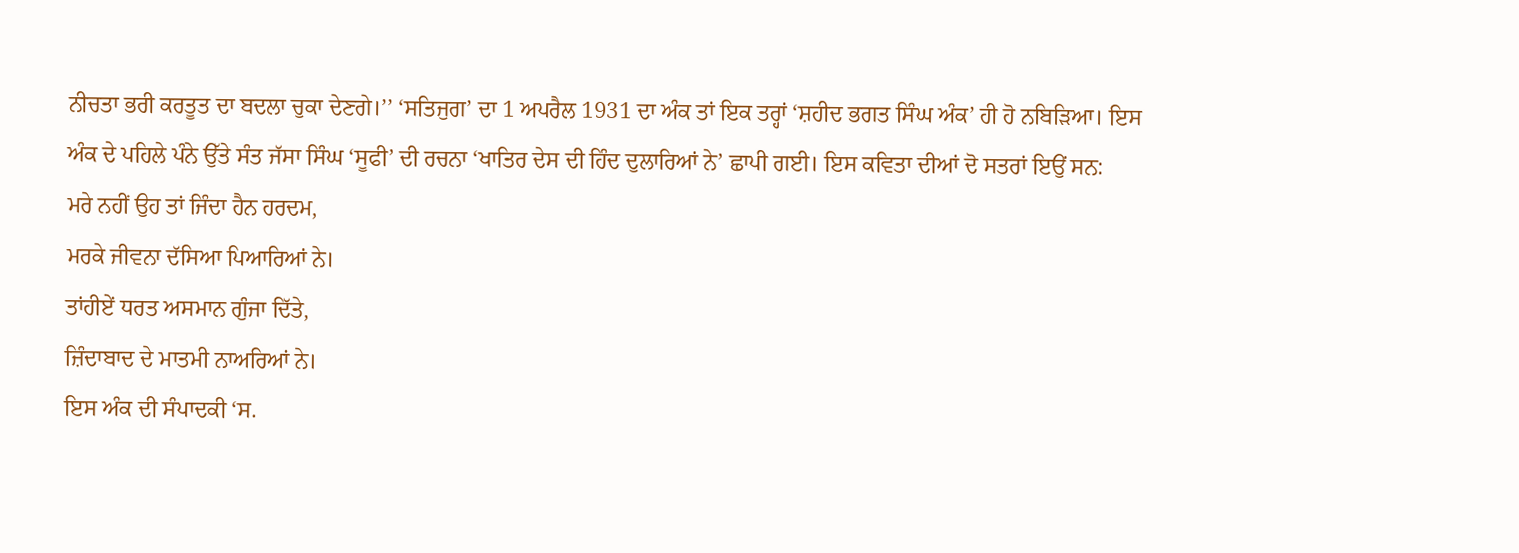ਨੀਚਤਾ ਭਰੀ ਕਰਤੂਤ ਦਾ ਬਦਲਾ ਚੁਕਾ ਦੇਣਗੇ।’’ ‘ਸਤਿਜੁਗ’ ਦਾ 1 ਅਪਰੈਲ 1931 ਦਾ ਅੰਕ ਤਾਂ ਇਕ ਤਰ੍ਹਾਂ ‘ਸ਼ਹੀਦ ਭਗਤ ਸਿੰਘ ਅੰਕ’ ਹੀ ਹੋ ਨਬਿੜਿਆ। ਇਸ ਅੰਕ ਦੇ ਪਹਿਲੇ ਪੰਨੇ ਉੱਤੇ ਸੰਤ ਜੱਸਾ ਸਿੰਘ ‘ਸੂਫੀ’ ਦੀ ਰਚਨਾ ‘ਖਾਤਿਰ ਦੇਸ ਦੀ ਹਿੰਦ ਦੁਲਾਰਿਆਂ ਨੇ’ ਛਾਪੀ ਗਈ। ਇਸ ਕਵਿਤਾ ਦੀਆਂ ਦੋ ਸਤਰਾਂ ਇਉਂ ਸਨ:
ਮਰੇ ਨਹੀਂ ਉਹ ਤਾਂ ਜਿੰਦਾ ਹੈਨ ਹਰਦਮ,
ਮਰਕੇ ਜੀਵਨਾ ਦੱਸਿਆ ਪਿਆਰਿਆਂ ਨੇ।
ਤਾਂਹੀਏਂ ਧਰਤ ਅਸਮਾਨ ਗੁੰਜਾ ਦਿੱਤੇ,
ਜ਼ਿੰਦਾਬਾਦ ਦੇ ਮਾਤਮੀ ਨਾਅਰਿਆਂ ਨੇ।
ਇਸ ਅੰਕ ਦੀ ਸੰਪਾਦਕੀ ‘ਸ.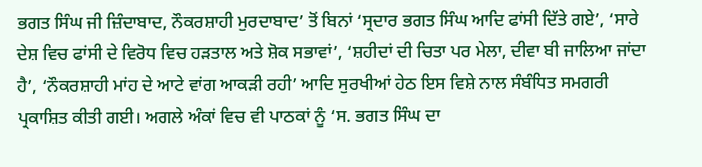ਭਗਤ ਸਿੰਘ ਜੀ ਜ਼ਿੰਦਾਬਾਦ, ਨੌਕਰਸ਼ਾਹੀ ਮੁਰਦਾਬਾਦ’ ਤੋਂ ਬਿਨਾਂ ‘ਸ੍ਰਦਾਰ ਭਗਤ ਸਿੰਘ ਆਦਿ ਫਾਂਸੀ ਦਿੱਤੇ ਗਏ’, ‘ਸਾਰੇ ਦੇਸ਼ ਵਿਚ ਫਾਂਸੀ ਦੇ ਵਿਰੋਧ ਵਿਚ ਹੜਤਾਲ ਅਤੇ ਸ਼ੋਕ ਸਭਾਵਾਂ’, ‘ਸ਼ਹੀਦਾਂ ਦੀ ਚਿਤਾ ਪਰ ਮੇਲਾ, ਦੀਵਾ ਬੀ ਜਾਲਿਆ ਜਾਂਦਾ ਹੈ’, ‘ਨੌਕਰਸ਼ਾਹੀ ਮਾਂਹ ਦੇ ਆਟੇ ਵਾਂਗ ਆਕੜੀ ਰਹੀ’ ਆਦਿ ਸੁਰਖੀਆਂ ਹੇਠ ਇਸ ਵਿਸ਼ੇ ਨਾਲ ਸੰਬੰਧਿਤ ਸਮਗਰੀ ਪ੍ਰਕਾਸ਼ਿਤ ਕੀਤੀ ਗਈ। ਅਗਲੇ ਅੰਕਾਂ ਵਿਚ ਵੀ ਪਾਠਕਾਂ ਨੂੰ ‘ਸ. ਭਗਤ ਸਿੰਘ ਦਾ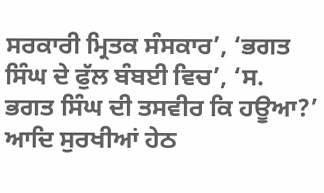ਸਰਕਾਰੀ ਮ੍ਰਿਤਕ ਸੰਸਕਾਰ’, ‘ਭਗਤ ਸਿੰਘ ਦੇ ਫੁੱਲ ਬੰਬਈ ਵਿਚ’, ‘ਸ. ਭਗਤ ਸਿੰਘ ਦੀ ਤਸਵੀਰ ਕਿ ਹਊਆ?’ ਆਦਿ ਸੁਰਖੀਆਂ ਹੇਠ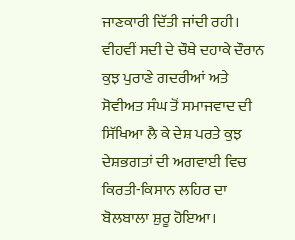ਜਾਣਕਾਰੀ ਦਿੱਤੀ ਜਾਂਦੀ ਰਹੀ।
ਵੀਹਵੀਂ ਸਦੀ ਦੇ ਚੌਥੇ ਦਹਾਕੇ ਦੌਰਾਨ ਕੁਝ ਪੁਰਾਣੇ ਗਦਰੀਆਂ ਅਤੇ ਸੋਵੀਅਤ ਸੰਘ ਤੋਂ ਸਮਾਜਵਾਦ ਦੀ ਸਿੱਖਿਆ ਲੈ ਕੇ ਦੇਸ਼ ਪਰਤੇ ਕੁਝ ਦੇਸ਼ਭਗਤਾਂ ਦੀ ਅਗਵਾਈ ਵਿਚ ਕਿਰਤੀ-ਕਿਸਾਨ ਲਹਿਰ ਦਾ ਬੋਲਬਾਲਾ ਸ਼ੁਰੂ ਹੋਇਆ।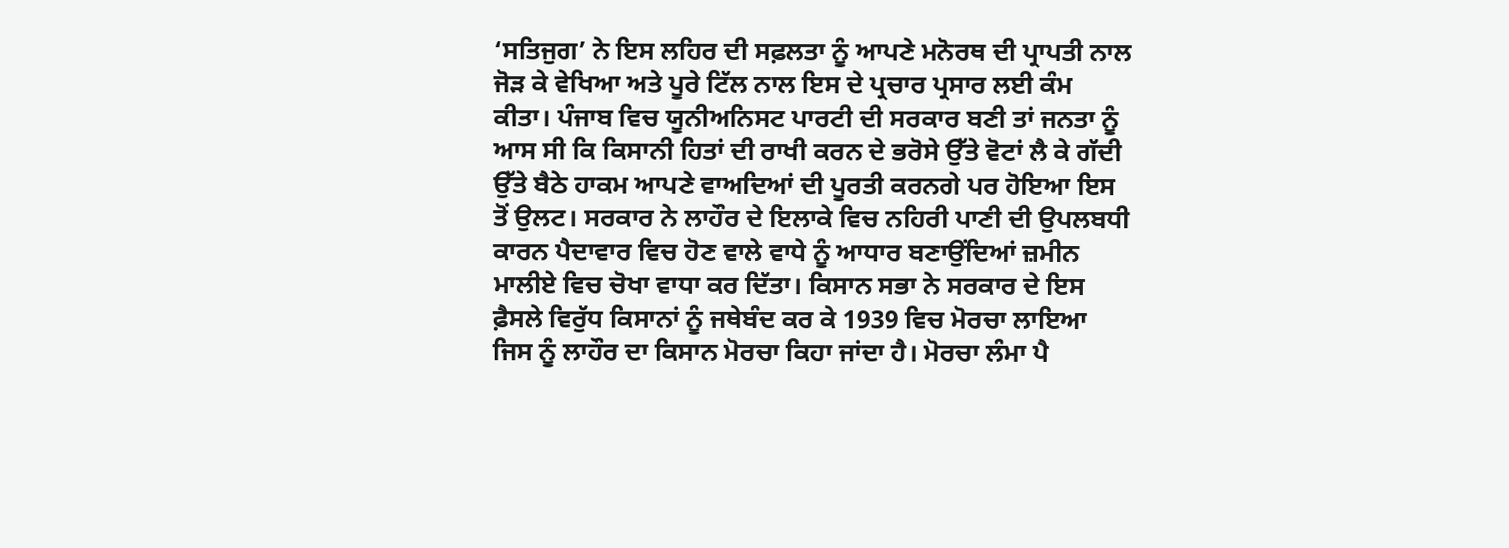‘ਸਤਿਜੁਗ’ ਨੇ ਇਸ ਲਹਿਰ ਦੀ ਸਫ਼ਲਤਾ ਨੂੰ ਆਪਣੇ ਮਨੋਰਥ ਦੀ ਪ੍ਰਾਪਤੀ ਨਾਲ ਜੋੜ ਕੇ ਵੇਖਿਆ ਅਤੇ ਪੂਰੇ ਟਿੱਲ ਨਾਲ ਇਸ ਦੇ ਪ੍ਰਚਾਰ ਪ੍ਰਸਾਰ ਲਈ ਕੰਮ ਕੀਤਾ। ਪੰਜਾਬ ਵਿਚ ਯੂਨੀਅਨਿਸਟ ਪਾਰਟੀ ਦੀ ਸਰਕਾਰ ਬਣੀ ਤਾਂ ਜਨਤਾ ਨੂੰ ਆਸ ਸੀ ਕਿ ਕਿਸਾਨੀ ਹਿਤਾਂ ਦੀ ਰਾਖੀ ਕਰਨ ਦੇ ਭਰੋਸੇ ਉੱਤੇ ਵੋਟਾਂ ਲੈ ਕੇ ਗੱਦੀ ਉੱਤੇ ਬੈਠੇ ਹਾਕਮ ਆਪਣੇ ਵਾਅਦਿਆਂ ਦੀ ਪੂਰਤੀ ਕਰਨਗੇ ਪਰ ਹੋਇਆ ਇਸ ਤੋਂ ਉਲਟ। ਸਰਕਾਰ ਨੇ ਲਾਹੌਰ ਦੇ ਇਲਾਕੇ ਵਿਚ ਨਹਿਰੀ ਪਾਣੀ ਦੀ ਉਪਲਬਧੀ ਕਾਰਨ ਪੈਦਾਵਾਰ ਵਿਚ ਹੋਣ ਵਾਲੇ ਵਾਧੇ ਨੂੰ ਆਧਾਰ ਬਣਾਉਂਦਿਆਂ ਜ਼ਮੀਨ ਮਾਲੀਏ ਵਿਚ ਚੋਖਾ ਵਾਧਾ ਕਰ ਦਿੱਤਾ। ਕਿਸਾਨ ਸਭਾ ਨੇ ਸਰਕਾਰ ਦੇ ਇਸ ਫ਼ੈਸਲੇ ਵਿਰੁੱਧ ਕਿਸਾਨਾਂ ਨੂੰ ਜਥੇਬੰਦ ਕਰ ਕੇ 1939 ਵਿਚ ਮੋਰਚਾ ਲਾਇਆ ਜਿਸ ਨੂੰ ਲਾਹੌਰ ਦਾ ਕਿਸਾਨ ਮੋਰਚਾ ਕਿਹਾ ਜਾਂਦਾ ਹੈ। ਮੋਰਚਾ ਲੰਮਾ ਪੈ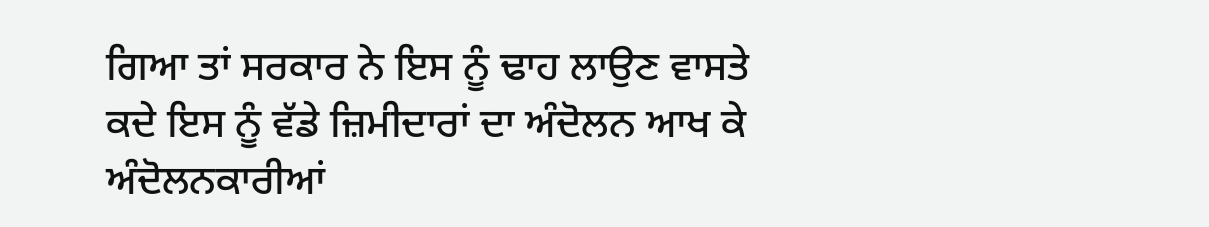ਗਿਆ ਤਾਂ ਸਰਕਾਰ ਨੇ ਇਸ ਨੂੰ ਢਾਹ ਲਾਉਣ ਵਾਸਤੇ ਕਦੇ ਇਸ ਨੂੰ ਵੱਡੇ ਜ਼ਿਮੀਦਾਰਾਂ ਦਾ ਅੰਦੋਲਨ ਆਖ ਕੇ ਅੰਦੋਲਨਕਾਰੀਆਂ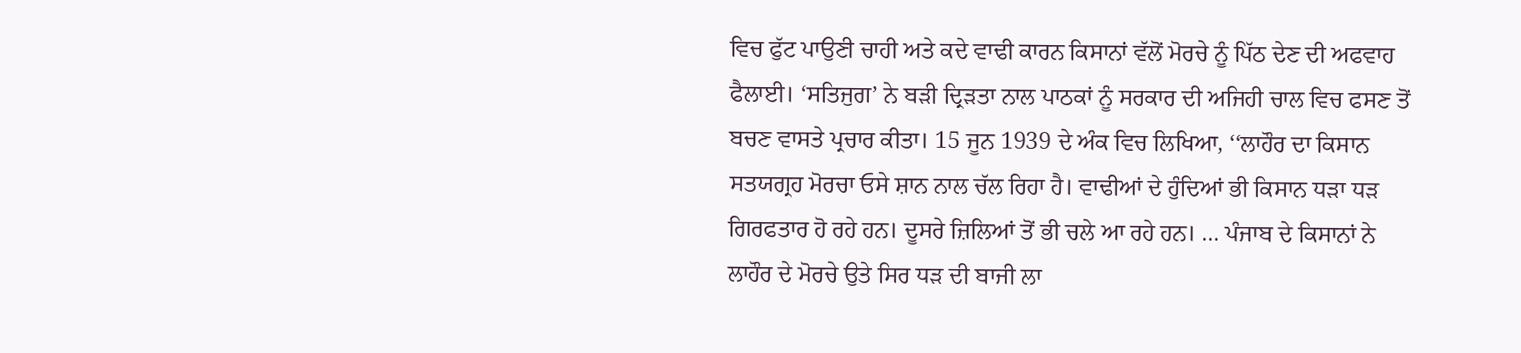ਵਿਚ ਫੁੱਟ ਪਾਉਣੀ ਚਾਹੀ ਅਤੇ ਕਦੇ ਵਾਢੀ ਕਾਰਨ ਕਿਸਾਨਾਂ ਵੱਲੋਂ ਮੋਰਚੇ ਨੂੰ ਪਿੱਠ ਦੇਣ ਦੀ ਅਫਵਾਹ ਫੈਲਾਈ। ‘ਸਤਿਜੁਗ’ ਨੇ ਬੜੀ ਦ੍ਰਿੜਤਾ ਨਾਲ ਪਾਠਕਾਂ ਨੂੰ ਸਰਕਾਰ ਦੀ ਅਜਿਹੀ ਚਾਲ ਵਿਚ ਫਸਣ ਤੋਂ ਬਚਣ ਵਾਸਤੇ ਪ੍ਰਚਾਰ ਕੀਤਾ। 15 ਜੂਨ 1939 ਦੇ ਅੰਕ ਵਿਚ ਲਿਖਿਆ, ‘‘ਲਾਹੌਰ ਦਾ ਕਿਸਾਨ ਸਤਯਗ੍ਰਹ ਮੋਰਚਾ ਓਸੇ ਸ਼ਾਨ ਨਾਲ ਚੱਲ ਰਿਹਾ ਹੈ। ਵਾਢੀਆਂ ਦੇ ਹੁੰਦਿਆਂ ਭੀ ਕਿਸਾਨ ਧੜਾ ਧੜ ਗਿਰਫਤਾਰ ਹੋ ਰਹੇ ਹਨ। ਦੂਸਰੇ ਜ਼ਿਲਿਆਂ ਤੋਂ ਭੀ ਚਲੇ ਆ ਰਹੇ ਹਨ। … ਪੰਜਾਬ ਦੇ ਕਿਸਾਨਾਂ ਨੇ ਲਾਹੌਰ ਦੇ ਮੋਰਚੇ ਉਤੇ ਸਿਰ ਧੜ ਦੀ ਬਾਜੀ ਲਾ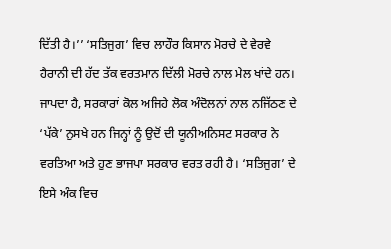ਦਿੱਤੀ ਹੈ।’’ ‘ਸਤਿਜੁਗ’ ਵਿਚ ਲਾਹੌਰ ਕਿਸਾਨ ਮੋਰਚੇ ਦੇ ਵੇਰਵੇ ਹੈਰਾਨੀ ਦੀ ਹੱਦ ਤੱਕ ਵਰਤਮਾਨ ਦਿੱਲੀ ਮੋਰਚੇ ਨਾਲ ਮੇਲ ਖਾਂਦੇ ਹਨ। ਜਾਪਦਾ ਹੈ, ਸਰਕਾਰਾਂ ਕੋਲ ਅਜਿਹੇ ਲੋਕ ਅੰਦੋਲਨਾਂ ਨਾਲ ਨਜਿੱਠਣ ਦੇ ‘ਪੱਕੇ’ ਨੁਸਖੇ ਹਨ ਜਿਨ੍ਹਾਂ ਨੂੰ ਉਦੋਂ ਦੀ ਯੂਨੀਅਨਿਸਟ ਸਰਕਾਰ ਨੇ ਵਰਤਿਆ ਅਤੇ ਹੁਣ ਭਾਜਪਾ ਸਰਕਾਰ ਵਰਤ ਰਹੀ ਹੈ। ‘ਸਤਿਜੁਗ’ ਦੇ ਇਸੇ ਅੰਕ ਵਿਚ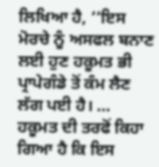ਲਿਖਿਆ ਹੈ, ‘‘ਇਸ ਮੋਰਚੇ ਨੂੰ ਅਸਫਲ ਬਨਾਣ ਲਈ ਹੁਣ ਹਕੂਮਤ ਭੀ ਪ੍ਰਾਪੇਗੰਡੇ ਤੋਂ ਕੰਮ ਲੈਣ ਲੱਗ ਪਈ ਹੈ। … ਹਕੂਮਤ ਦੀ ਤਰਫੋਂ ਕਿਹਾ ਗਿਆ ਹੈ ਕਿ ਇਸ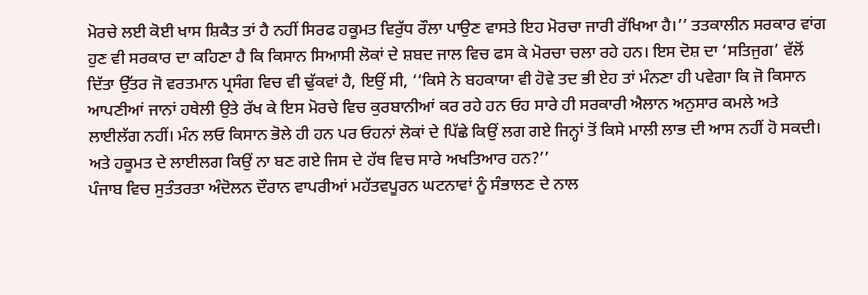ਮੋਰਚੇ ਲਈ ਕੋਈ ਖਾਸ ਸ਼ਿਕੈਤ ਤਾਂ ਹੈ ਨਹੀਂ ਸਿਰਫ ਹਕੂਮਤ ਵਿਰੁੱਧ ਰੌਲਾ ਪਾਉਣ ਵਾਸਤੇ ਇਹ ਮੋਰਚਾ ਜਾਰੀ ਰੱਖਿਆ ਹੈ।’’ ਤਤਕਾਲੀਨ ਸਰਕਾਰ ਵਾਂਗ ਹੁਣ ਵੀ ਸਰਕਾਰ ਦਾ ਕਹਿਣਾ ਹੈ ਕਿ ਕਿਸਾਨ ਸਿਆਸੀ ਲੋਕਾਂ ਦੇ ਸ਼ਬਦ ਜਾਲ ਵਿਚ ਫਸ ਕੇ ਮੋਰਚਾ ਚਲਾ ਰਹੇ ਹਨ। ਇਸ ਦੋਸ਼ ਦਾ ‘ਸਤਿਜੁਗ’ ਵੱਲੋਂ ਦਿੱਤਾ ਉੱਤਰ ਜੋ ਵਰਤਮਾਨ ਪ੍ਰਸੰਗ ਵਿਚ ਵੀ ਢੁੱਕਵਾਂ ਹੈ, ਇਉਂ ਸੀ, ‘‘ਕਿਸੇ ਨੇ ਬਹਕਾਯਾ ਵੀ ਹੋਵੇ ਤਦ ਭੀ ਏਹ ਤਾਂ ਮੰਨਣਾ ਹੀ ਪਵੇਗਾ ਕਿ ਜੋ ਕਿਸਾਨ ਆਪਣੀਆਂ ਜਾਨਾਂ ਹਥੇਲੀ ਉਤੇ ਰੱਖ ਕੇ ਇਸ ਮੋਰਚੇ ਵਿਚ ਕੁਰਬਾਨੀਆਂ ਕਰ ਰਹੇ ਹਨ ਓਹ ਸਾਰੇ ਹੀ ਸਰਕਾਰੀ ਐਲਾਨ ਅਨੁਸਾਰ ਕਮਲੇ ਅਤੇ ਲਾਈਲੱਗ ਨਹੀਂ। ਮੰਨ ਲਓ ਕਿਸਾਨ ਭੋਲੇ ਹੀ ਹਨ ਪਰ ਓਹਨਾਂ ਲੋਕਾਂ ਦੇ ਪਿੱਛੇ ਕਿਉਂ ਲਗ ਗਏ ਜਿਨ੍ਹਾਂ ਤੋਂ ਕਿਸੇ ਮਾਲੀ ਲਾਭ ਦੀ ਆਸ ਨਹੀਂ ਹੋ ਸਕਦੀ। ਅਤੇ ਹਕੂਮਤ ਦੇ ਲਾਈਲਗ ਕਿਉਂ ਨਾ ਬਣ ਗਏ ਜਿਸ ਦੇ ਹੱਥ ਵਿਚ ਸਾਰੇ ਅਖਤਿਆਰ ਹਨ?’’
ਪੰਜਾਬ ਵਿਚ ਸੁਤੰਤਰਤਾ ਅੰਦੋਲਨ ਦੌਰਾਨ ਵਾਪਰੀਆਂ ਮਹੱਤਵਪੂਰਨ ਘਟਨਾਵਾਂ ਨੂੰ ਸੰਭਾਲਣ ਦੇ ਨਾਲ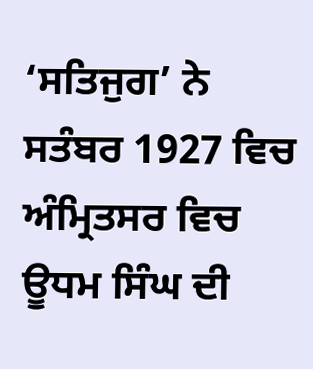‘ਸਤਿਜੁਗ’ ਨੇ ਸਤੰਬਰ 1927 ਵਿਚ ਅੰਮ੍ਰਿਤਸਰ ਵਿਚ ਊਧਮ ਸਿੰਘ ਦੀ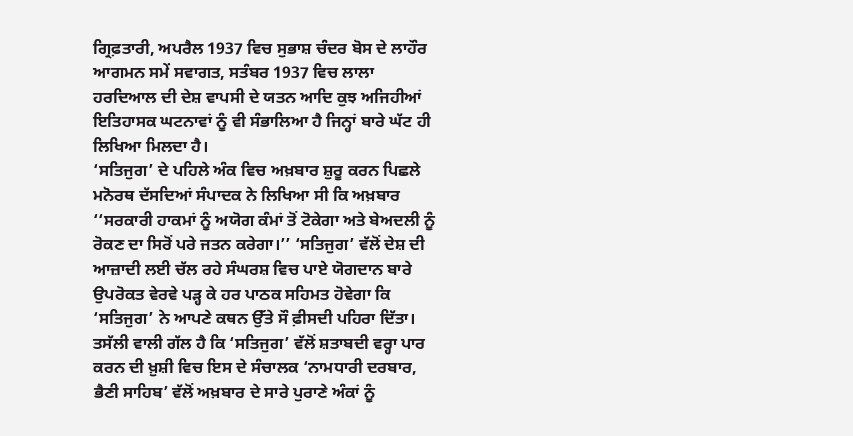ਗ੍ਰਿਫ਼ਤਾਰੀ, ਅਪਰੈਲ 1937 ਵਿਚ ਸੁਭਾਸ਼ ਚੰਦਰ ਬੋਸ ਦੇ ਲਾਹੌਰ ਆਗਮਨ ਸਮੇਂ ਸਵਾਗਤ, ਸਤੰਬਰ 1937 ਵਿਚ ਲਾਲਾ ਹਰਦਿਆਲ ਦੀ ਦੇਸ਼ ਵਾਪਸੀ ਦੇ ਯਤਨ ਆਦਿ ਕੁਝ ਅਜਿਹੀਆਂ ਇਤਿਹਾਸਕ ਘਟਨਾਵਾਂ ਨੂੰ ਵੀ ਸੰਭਾਲਿਆ ਹੈ ਜਿਨ੍ਹਾਂ ਬਾਰੇ ਘੱਟ ਹੀ ਲਿਖਿਆ ਮਿਲਦਾ ਹੈ।
‘ਸਤਿਜੁਗ’ ਦੇ ਪਹਿਲੇ ਅੰਕ ਵਿਚ ਅਖ਼ਬਾਰ ਸ਼ੁਰੂ ਕਰਨ ਪਿਛਲੇ ਮਨੋਰਥ ਦੱਸਦਿਆਂ ਸੰਪਾਦਕ ਨੇ ਲਿਖਿਆ ਸੀ ਕਿ ਅਖ਼ਬਾਰ ‘‘ਸਰਕਾਰੀ ਹਾਕਮਾਂ ਨੂੰ ਅਯੋਗ ਕੰਮਾਂ ਤੋਂ ਟੋਕੇਗਾ ਅਤੇ ਬੇਅਦਲੀ ਨੂੰ ਰੋਕਣ ਦਾ ਸਿਰੋਂ ਪਰੇ ਜਤਨ ਕਰੇਗਾ।’’ ‘ਸਤਿਜੁਗ’ ਵੱਲੋਂ ਦੇਸ਼ ਦੀ ਆਜ਼ਾਦੀ ਲਈ ਚੱਲ ਰਹੇ ਸੰਘਰਸ਼ ਵਿਚ ਪਾਏ ਯੋਗਦਾਨ ਬਾਰੇ ਉਪਰੋਕਤ ਵੇਰਵੇ ਪੜ੍ਹ ਕੇ ਹਰ ਪਾਠਕ ਸਹਿਮਤ ਹੋਵੇਗਾ ਕਿ ‘ਸਤਿਜੁਗ’ ਨੇ ਆਪਣੇ ਕਥਨ ਉੱਤੇ ਸੌ ਫ਼ੀਸਦੀ ਪਹਿਰਾ ਦਿੱਤਾ। ਤਸੱਲੀ ਵਾਲੀ ਗੱਲ ਹੈ ਕਿ ‘ਸਤਿਜੁਗ’ ਵੱਲੋਂ ਸ਼ਤਾਬਦੀ ਵਰ੍ਹਾ ਪਾਰ ਕਰਨ ਦੀ ਖ਼ੁਸ਼ੀ ਵਿਚ ਇਸ ਦੇ ਸੰਚਾਲਕ ‘ਨਾਮਧਾਰੀ ਦਰਬਾਰ, ਭੈਣੀ ਸਾਹਿਬ’ ਵੱਲੋਂ ਅਖ਼ਬਾਰ ਦੇ ਸਾਰੇ ਪੁਰਾਣੇ ਅੰਕਾਂ ਨੂੰ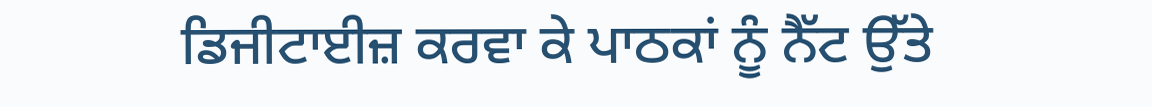ਡਿਜੀਟਾਈਜ਼ ਕਰਵਾ ਕੇ ਪਾਠਕਾਂ ਨੂੰ ਨੈੱਟ ਉੱਤੇ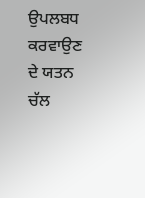ਉਪਲਬਧ ਕਰਵਾਉਣ ਦੇ ਯਤਨ ਚੱਲ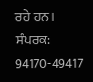ਰਹੇ ਹਨ।
ਸੰਪਰਕ: 94170-49417